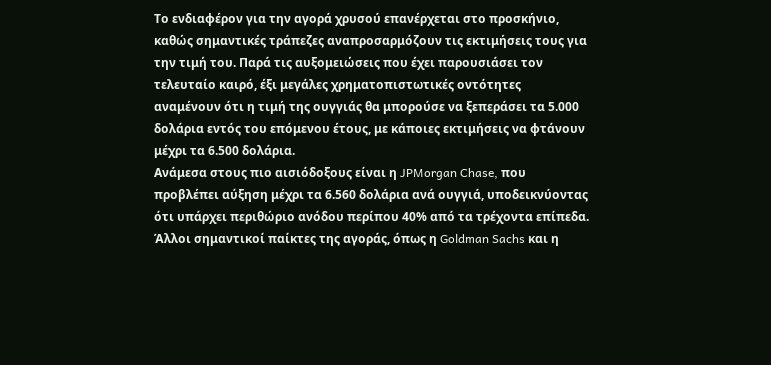Το ενδιαφέρον για την αγορά χρυσού επανέρχεται στο προσκήνιο, καθώς σημαντικές τράπεζες αναπροσαρμόζουν τις εκτιμήσεις τους για την τιμή του. Παρά τις αυξομειώσεις που έχει παρουσιάσει τον τελευταίο καιρό, έξι μεγάλες χρηματοπιστωτικές οντότητες αναμένουν ότι η τιμή της ουγγιάς θα μπορούσε να ξεπεράσει τα 5.000 δολάρια εντός του επόμενου έτους, με κάποιες εκτιμήσεις να φτάνουν μέχρι τα 6.500 δολάρια.
Ανάμεσα στους πιο αισιόδοξους είναι η JPMorgan Chase, που προβλέπει αύξηση μέχρι τα 6.560 δολάρια ανά ουγγιά, υποδεικνύοντας ότι υπάρχει περιθώριο ανόδου περίπου 40% από τα τρέχοντα επίπεδα. Άλλοι σημαντικοί παίκτες της αγοράς, όπως η Goldman Sachs και η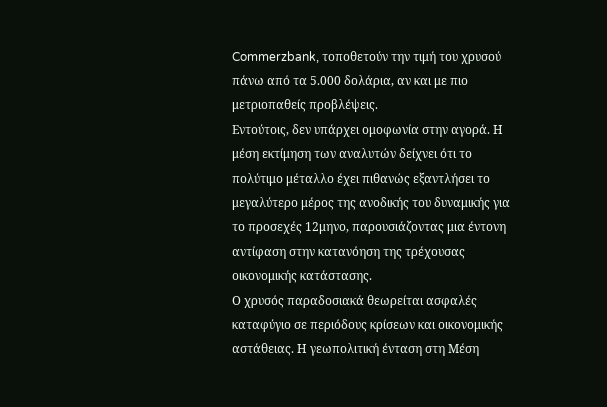Commerzbank, τοποθετούν την τιμή του χρυσού πάνω από τα 5.000 δολάρια, αν και με πιο μετριοπαθείς προβλέψεις.
Εντούτοις, δεν υπάρχει ομοφωνία στην αγορά. Η μέση εκτίμηση των αναλυτών δείχνει ότι το πολύτιμο μέταλλο έχει πιθανώς εξαντλήσει το μεγαλύτερο μέρος της ανοδικής του δυναμικής για το προσεχές 12μηνο, παρουσιάζοντας μια έντονη αντίφαση στην κατανόηση της τρέχουσας οικονομικής κατάστασης.
Ο χρυσός παραδοσιακά θεωρείται ασφαλές καταφύγιο σε περιόδους κρίσεων και οικονομικής αστάθειας. Η γεωπολιτική ένταση στη Μέση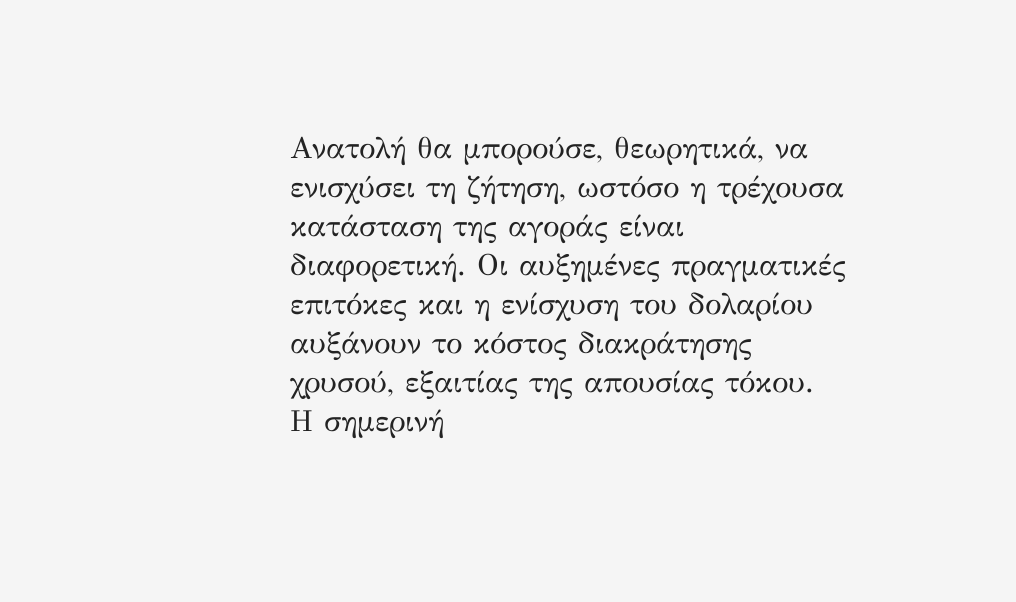Ανατολή θα μπορούσε, θεωρητικά, να ενισχύσει τη ζήτηση, ωστόσο η τρέχουσα κατάσταση της αγοράς είναι διαφορετική. Οι αυξημένες πραγματικές επιτόκες και η ενίσχυση του δολαρίου αυξάνουν το κόστος διακράτησης χρυσού, εξαιτίας της απουσίας τόκου.
Η σημερινή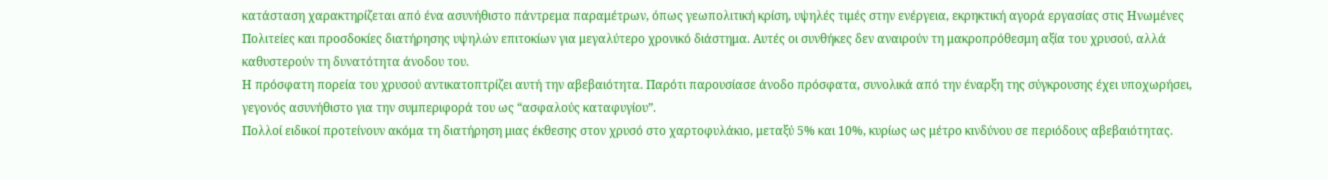κατάσταση χαρακτηρίζεται από ένα ασυνήθιστο πάντρεμα παραμέτρων, όπως γεωπολιτική κρίση, υψηλές τιμές στην ενέργεια, εκρηκτική αγορά εργασίας στις Ηνωμένες Πολιτείες και προσδοκίες διατήρησης υψηλών επιτοκίων για μεγαλύτερο χρονικό διάστημα. Αυτές οι συνθήκες δεν αναιρούν τη μακροπρόθεσμη αξία του χρυσού, αλλά καθυστερούν τη δυνατότητα άνοδου του.
Η πρόσφατη πορεία του χρυσού αντικατοπτρίζει αυτή την αβεβαιότητα. Παρότι παρουσίασε άνοδο πρόσφατα, συνολικά από την έναρξη της σύγκρουσης έχει υποχωρήσει, γεγονός ασυνήθιστο για την συμπεριφορά του ως “ασφαλούς καταφυγίου”.
Πολλοί ειδικοί προτείνουν ακόμα τη διατήρηση μιας έκθεσης στον χρυσό στο χαρτοφυλάκιο, μεταξύ 5% και 10%, κυρίως ως μέτρο κινδύνου σε περιόδους αβεβαιότητας.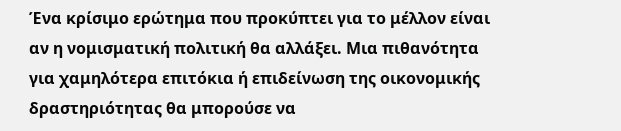Ένα κρίσιμο ερώτημα που προκύπτει για το μέλλον είναι αν η νομισματική πολιτική θα αλλάξει. Μια πιθανότητα για χαμηλότερα επιτόκια ή επιδείνωση της οικονομικής δραστηριότητας θα μπορούσε να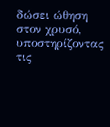δώσει ώθηση στον χρυσό, υποστηρίζοντας τις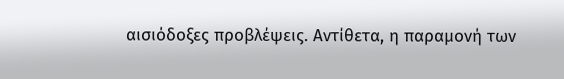αισιόδοξες προβλέψεις. Αντίθετα, η παραμονή των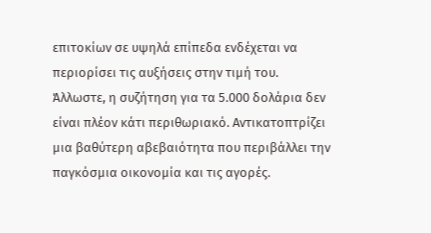επιτοκίων σε υψηλά επίπεδα ενδέχεται να περιορίσει τις αυξήσεις στην τιμή του.
Άλλωστε, η συζήτηση για τα 5.000 δολάρια δεν είναι πλέον κάτι περιθωριακό. Αντικατοπτρίζει μια βαθύτερη αβεβαιότητα που περιβάλλει την παγκόσμια οικονομία και τις αγορές.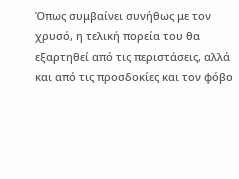Όπως συμβαίνει συνήθως με τον χρυσό, η τελική πορεία του θα εξαρτηθεί από τις περιστάσεις, αλλά και από τις προσδοκίες και τον φόβο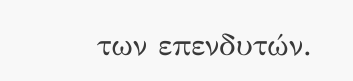των επενδυτών.